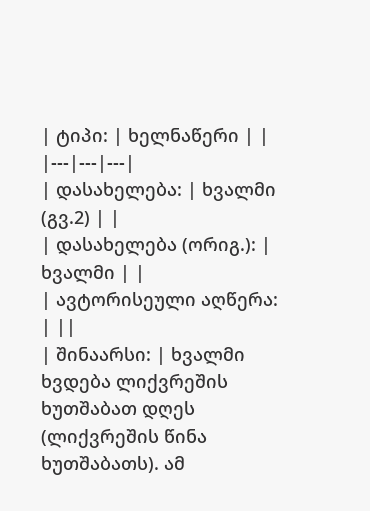| ტიპი: | ხელნაწერი | |
|---|---|---|
| დასახელება: | ხვალმი (გვ.2) | |
| დასახელება (ორიგ.): | ხვალმი | |
| ავტორისეული აღწერა: | ||
| შინაარსი: | ხვალმი ხვდება ლიქვრეშის ხუთშაბათ დღეს (ლიქვრეშის წინა ხუთშაბათს). ამ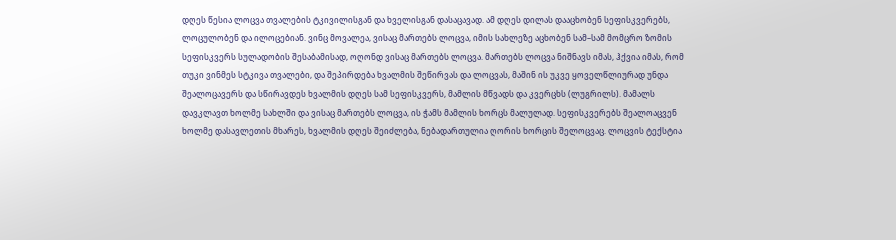დღეს წესია ლოცვა თვალების ტკივილისგან და ხველისგან დასაცავად. ამ დღეს დილას დააცხობენ სეფისკვერებს, ლოცულობენ და ილოცებიან. ვინც მოვალეა, ვისაც მართებს ლოცვა, იმის სახლეზე აცხობენ სამ–სამ მომცრო ზომის სეფისკვერს სულადობის შესაბამისად, ოღონდ ვისაც მართებს ლოცვა. მართებს ლოცვა ნიშნავს იმას, ჰქვია იმას, რომ თუკი ვინმეს სტკივა თვალები, და შეპირდება ხვალმის შეწირვას და ლოცვას, მაშინ ის უკვე ყოველწლიურად უნდა შეალოცავერს და სწირავდეს ხვალმის დღეს სამ სეფისკვერს, მამლის მწვადს და კვერცხს (ლუგრილს). მამალს დავკლავთ ხოლმე სახლში და ვისაც მართებს ლოცვა, ის ჭამს მამლის ხორცს მალულად. სეფისკვერებს შეალოაცვენ ხოლმე დასავლეთის მხარეს, ხვალმის დღეს შეიძლება, ნებადართულია ღორის ხორცის შელოცვაც. ლოცვის ტექსტია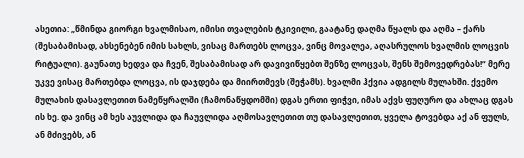ასეთია: „წმინდა გიორგი ხვალმისაო, იმისი თვალების ტკივილი, გაატანე დაღმა წყალს და აღმა – ქარს (შესაბამისად, ახსენებენ იმის სახლს, ვისაც მართებს ლოცვა, ვინც მოვალეა, აღასრულოს ხვალმის ლოცვის რიტუალი). გაუნათე ხედვა და ჩვენ, შესაბამისად არ დავივიწყებთ შენზე ლოცვას, შენს შემოვედრებას!“ მერე უკვე ვისაც მართებდა ლოცვა, ის დაჯდება და მიირთმევს (შეჭამს). ხვალმი ჰქვია ადგილს მულახში. ქვემო მულახის დასავლეთით ნამეწყრალში (ჩამონაწყდომში) დგას ერთი ფიჭვი, იმას აქვს ფუღურო და ახლაც დგას ის ხე. და ვინც ამ ხეს აუვლიდა და ჩაუვლიდა აღმოსავლეთით თუ დასავლეთით, ყველა ტოვებდა აქ ან ფულს, ან მძივებს, ან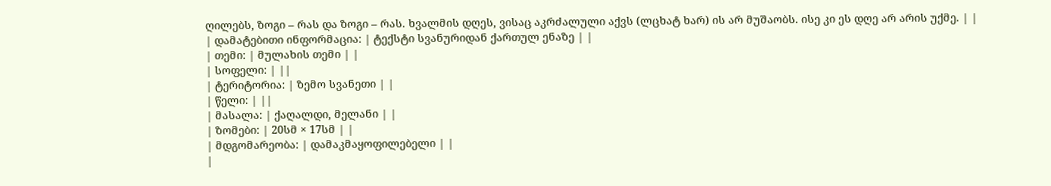ღილებს, ზოგი – რას და ზოგი – რას. ხვალმის დღეს, ვისაც აკრძალული აქვს (ლცხატ ხარ) ის არ მუშაობს. ისე კი ეს დღე არ არის უქმე. | |
| დამატებითი ინფორმაცია: | ტექსტი სვანურიდან ქართულ ენაზე | |
| თემი: | მულახის თემი | |
| სოფელი: | ||
| ტერიტორია: | ზემო სვანეთი | |
| წელი: | ||
| მასალა: | ქაღალდი, მელანი | |
| ზომები: | 20სმ × 17სმ | |
| მდგომარეობა: | დამაკმაყოფილებელი | |
|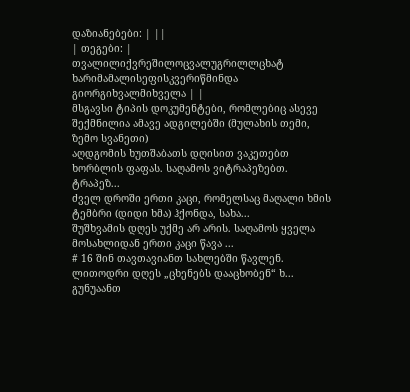დაზიანებები: | ||
| თეგები: | თვალილიქვრეშილოცვალუგრილლცხატ ხარიმამალისეფისკვერიწმინდა გიორგიხვალმიხველა | |
მსგავსი ტიპის დოკუმენტები, რომლებიც ასევე შექმნილია ამავე ადგილებში (მულახის თემი, ზემო სვანეთი)
აღდგომის ხუთშაბათს დღისით ვაკეთებთ ხორბლის ფაფას. საღამოს ვიტრაპეზებთ. ტრაპეზ...
ძველ დროში ერთი კაცი, რომელსაც მაღალი ხმის ტემბრი (დიდი ხმა) ჰქონდა, სახა...
შუშხვამის დღეს უქმე არ არის. საღამოს ყველა მოსახლიდან ერთი კაცი წავა ...
# 16 შინ თავთავიანთ სახლებში წავლენ. ლითოდრი დღეს „ცხენებს დააცხობენ“ ხ...
გუნუაანთ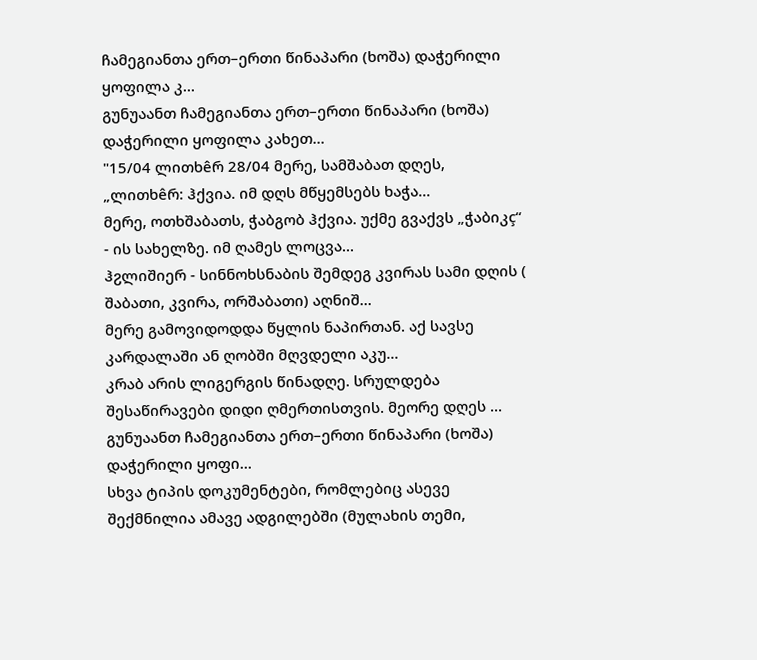ჩამეგიანთა ერთ–ერთი წინაპარი (ხოშა) დაჭერილი ყოფილა კ...
გუნუაანთ ჩამეგიანთა ერთ–ერთი წინაპარი (ხოშა) დაჭერილი ყოფილა კახეთ...
"15/04 ლითხêრ 28/04 მერე, სამშაბათ დღეს, „ლითხêრ: ჰქვია. იმ დღს მწყემსებს ხაჭა...
მერე, ოთხშაბათს, ჭაბგობ ჰქვია. უქმე გვაქვს „ჭაბიკç“ - ის სახელზე. იმ ღამეს ლოცვა...
ჰჷლიშიერ - სინნოხსნაბის შემდეგ კვირას სამი დღის ( შაბათი, კვირა, ორშაბათი) აღნიშ...
მერე გამოვიდოდდა წყლის ნაპირთან. აქ სავსე კარდალაში ან ღობში მღვდელი აკუ...
კრაბ არის ლიგერგის წინადღე. სრულდება შესაწირავები დიდი ღმერთისთვის. მეორე დღეს ...
გუნუაანთ ჩამეგიანთა ერთ–ერთი წინაპარი (ხოშა) დაჭერილი ყოფი...
სხვა ტიპის დოკუმენტები, რომლებიც ასევე შექმნილია ამავე ადგილებში (მულახის თემი,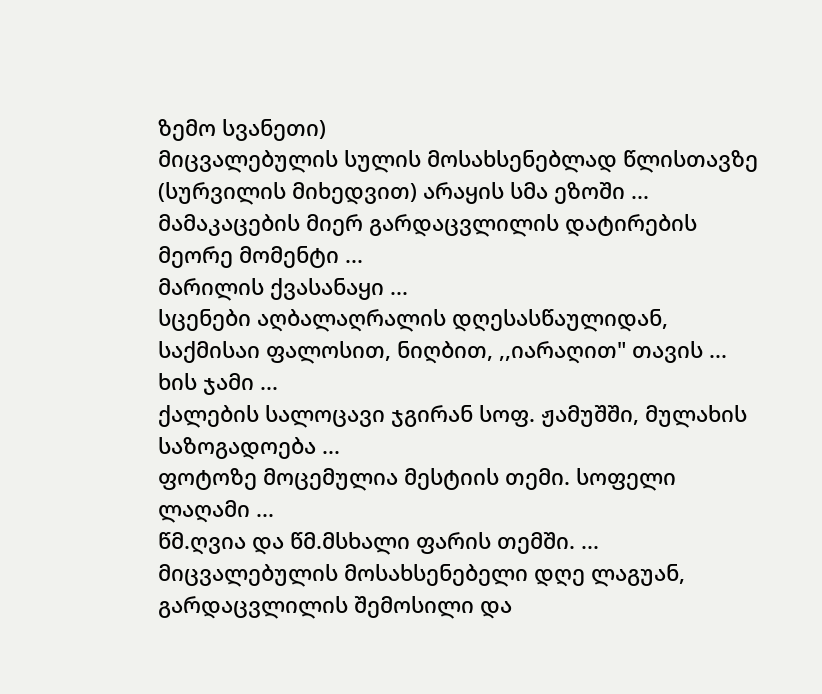ზემო სვანეთი)
მიცვალებულის სულის მოსახსენებლად წლისთავზე (სურვილის მიხედვით) არაყის სმა ეზოში ...
მამაკაცების მიერ გარდაცვლილის დატირების მეორე მომენტი ...
მარილის ქვასანაყი ...
სცენები აღბალაღრალის დღესასწაულიდან, საქმისაი ფალოსით, ნიღბით, ,,იარაღით" თავის ...
ხის ჯამი ...
ქალების სალოცავი ჯგირან სოფ. ჟამუშში, მულახის საზოგადოება ...
ფოტოზე მოცემულია მესტიის თემი. სოფელი ლაღამი ...
წმ.ღვია და წმ.მსხალი ფარის თემში. ...
მიცვალებულის მოსახსენებელი დღე ლაგუან, გარდაცვლილის შემოსილი და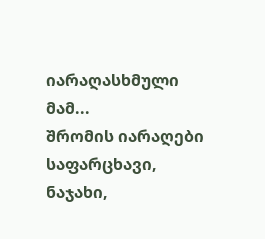იარაღასხმული მამ...
შრომის იარაღები საფარცხავი, ნაჯახი,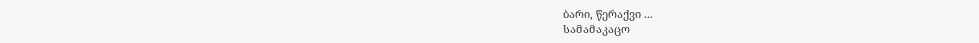ბარი, წერაქვი ...
სამამაკაცო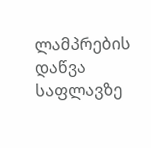ლამპრების დაწვა საფლავზე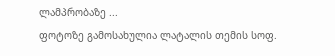ლამპრობაზე ...
ფოტოზე გამოსახულია ლატალის თემის სოფ.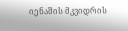იენაშის მკვიდრის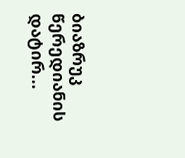ბიაზრუკ წერედიანის დატირ...